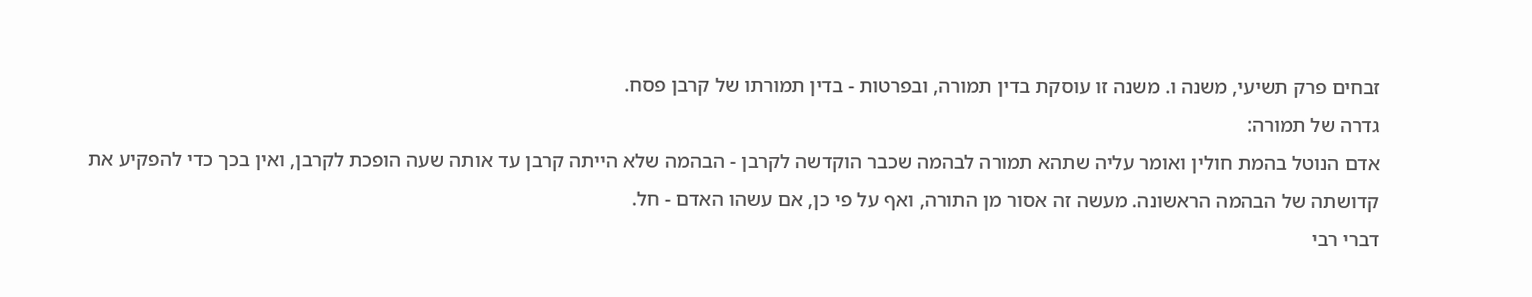זבחים פרק תשיעי, משנה ו. משנה זו עוסקת בדין תמורה, ובפרטות - בדין תמורתו של קרבן פסח.
גדרה של תמורה:
אדם הנוטל בהמת חולין ואומר עליה שתהא תמורה לבהמה שכבר הוקדשה לקרבן - הבהמה שלא הייתה קרבן עד אותה שעה הופכת לקרבן, ואין בכך כדי להפקיע את קדושתה של הבהמה הראשונה. מעשה זה אסור מן התורה, ואף על פי כן, אם עשהו האדם - חל.
דברי רבי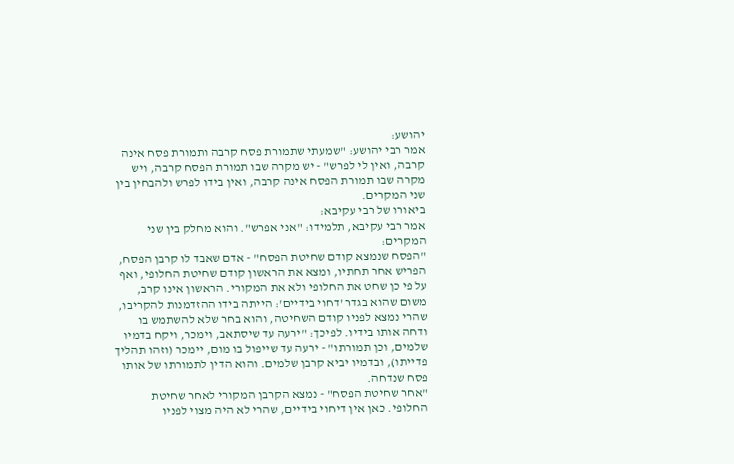יהושע:
אמר רבי יהושע: "שמעתי שתמורת פסח קרבה ותמורת פסח אינה קרבה, ואין לי לפרש" - יש מקרה שבו תמורת הפסח קרבה, ויש מקרה שבו תמורת הפסח אינה קרבה, ואין בידו לפרש ולהבחין בין שני המקרים.
ביאורו של רבי עקיבא:
אמר רבי עקיבא, תלמידו: "אני אפרש". והוא מחלק בין שני המקרים:
"הפסח שנמצא קודם שחיטת הפסח" - אדם שאבד לו קרבן הפסח, הפריש אחר תחתיו, ומצא את הראשון קודם שחיטת החלופי, ואף על פי כן שחט את החלופי ולא את המקורי. הראשון אינו קרב, משום שהוא בגדר 'דחוי בידיים': הייתה בידו ההזדמנות להקריבו, שהרי נמצא לפניו קודם השחיטה, והוא בחר שלא להשתמש בו ודחה אותו בידיו. לפיכך: "ירעה עד שיסתאב, וימכר, ויקח בדמיו שלמים, וכן תמורתו" - ירעה עד שייפול בו מום, יימכר (וזהו תהליך פדייתו), ובדמיו יביא קרבן שלמים. והוא הדין לתמורתו של אותו פסח שנדחה.
"אחר שחיטת הפסח" - נמצא הקרבן המקורי לאחר שחיטת החלופי. כאן אין דיחוי בידיים, שהרי לא היה מצוי לפניו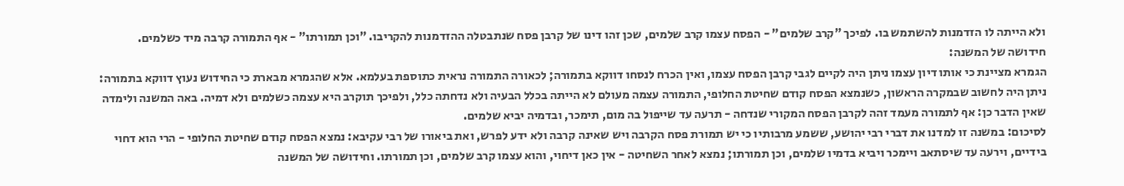ולא הייתה לו הזדמנות להשתמש בו. לפיכך "קרב שלמים" - הפסח עצמו קרב שלמים, שכן זהו דינו של קרבן פסח שנתבטלה ההזדמנות להקריבו. "וכן תמורתו" - אף התמורה קרבה מיד כשלמים.
חידושה של המשנה:
הגמרא מציינת כי אותו דיון עצמו ניתן היה לקיים לגבי קרבן הפסח עצמו, ואין הכרח לנסחו דווקא בתמורה; לכאורה התמורה נראית כתוספת בעלמא. אלא שהגמרא מבארת כי החידוש נעוץ דווקא בתמורה: ניתן היה לחשוב שבמקרה הראשון, כשנמצא הפסח קודם שחיטת החלופי, התמורה עצמה מעולם לא הייתה בכלל הבעיה ולא נדחתה כלל, ולפיכך תוקרב היא עצמה כשלמים ולא דמיה. באה המשנה ולימדה שאין הדבר כן: אף לתמורה מעמד זהה לקרבן הפסח המקורי שנדחה - תרעה עד שייפול בה מום, תימכר, ובדמיה יביא שלמים.
לסיכום: במשנה זו למדנו את דברי רבי יהושע, ששמע מרבותיו כי יש תמורת פסח הקרבה ויש שאינה קרבה ולא ידע לפרש, ואת ביאורו של רבי עקיבא: נמצא הפסח קודם שחיטת החלופי - הרי הוא דחוי בידיים, וירעה עד שיסתאב ויימכר ויביא בדמיו שלמים, וכן תמורתו; נמצא לאחר השחיטה - אין כאן דיחוי, והוא עצמו קרב שלמים, וכן תמורתו. וחידושה של המשנה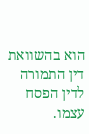הוא בהשוואת דין התמורה לדין הפסח עצמו.